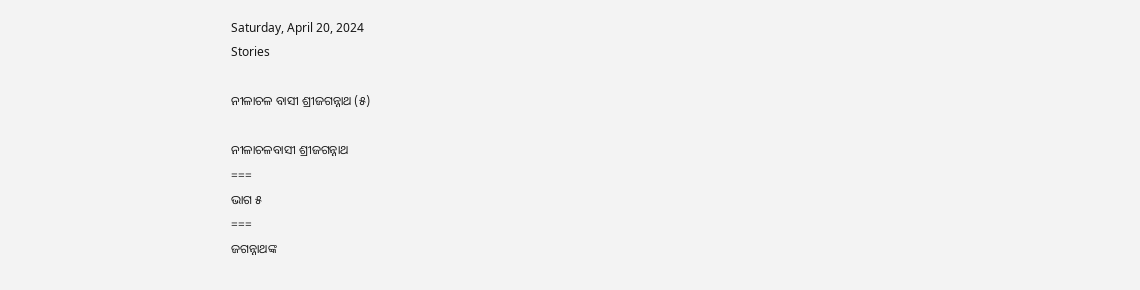Saturday, April 20, 2024
Stories

ନୀଳାଚଳ ବାସୀ ଶ୍ରୀଜଗନ୍ନାଥ (୫)

ନୀଳାଚଳବାସୀ ଶ୍ରୀଜଗନ୍ନାଥ
===
ଭାଗ ୫
===
ଜଗନ୍ନାଥଙ୍କ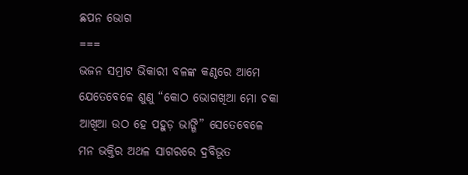ଛପନ ଭୋଗ
===
ଭଜନ ସମ୍ରାଟ ଭିକାରୀ ବଳଙ୍କ କଣ୍ଠରେ ଆମେ ଯେତେବେଳେ ଶୁଣୁ “କୋଠ ଭୋଗଖିଆ ମୋ ଚକା ଆଖିଆ ଉଠ ହେ ପହୁଡ଼ ଭାଙ୍ଗି” ସେତେବେଳେ ମନ ଭକ୍ତିର ଅଥଳ ସାଗରରେ ଦ୍ରବିଭୂତ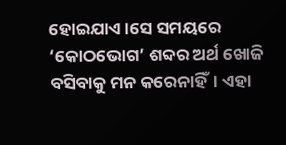ହୋଇଯାଏ।ସେ ସମୟରେ ‘କୋଠଭୋଗ’ ଶବ୍ଦର ଅର୍ଥ ଖୋଜି ବସିବାକୁ ମନ କରେନାହିଁ। ଏହା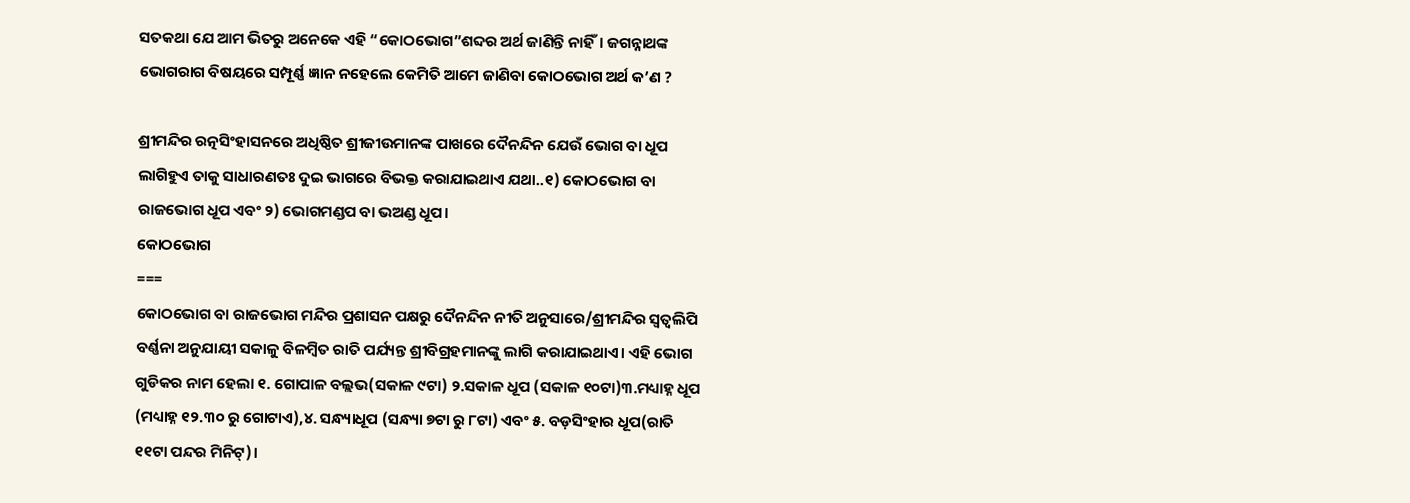ସତକଥା ଯେ ଆମ ଭିତରୁ ଅନେକେ ଏହି “କୋଠଭୋଗ”ଶବ୍ଦର ଅର୍ଥ ଜାଣିନ୍ତି ନାହିଁ। ଜଗନ୍ନାଥଙ୍କ ଭୋଗରାଗ ବିଷୟରେ ସମ୍ପୂର୍ଣ୍ଣ ଜ୍ଞାନ ନହେଲେ କେମିତି ଆମେ ଜାଣିବା କୋଠଭୋଗ ଅର୍ଥ କ’ଣ ?

ଶ୍ରୀମନ୍ଦିର ରତ୍ନସିଂହାସନରେ ଅଧିଷ୍ଠିତ ଶ୍ରୀଜୀଉମାନଙ୍କ ପାଖରେ ଦୈନନ୍ଦିନ ଯେଉଁ ଭୋଗ ବା ଧୂପ ଲାଗିହୁଏ ତାକୁ ସାଧାରଣତଃ ଦୁଇ ଭାଗରେ ବିଭକ୍ତ କରାଯାଇଥାଏ ଯଥା..୧) କୋଠଭୋଗ ବା ରାଜଭୋଗ ଧୂପ ଏବଂ ୨) ଭୋଗମଣ୍ଡପ ବା ଭଅଣ୍ଡ ଧୂପ।
କୋଠଭୋଗ
===
କୋଠଭୋଗ ବା ରାଜଭୋଗ ମନ୍ଦିର ପ୍ରଶାସନ ପକ୍ଷରୁ ଦୈନନ୍ଦିନ ନୀତି ଅନୁସାରେ/ଶ୍ରୀମନ୍ଦିର ସ୍ଵତ୍ଵଲିପି ବର୍ଣ୍ଣନା ଅନୁଯାୟୀ ସକାଳୁ ବିଳମ୍ବିତ ରାତି ପର୍ଯ୍ୟନ୍ତ ଶ୍ରୀବିଗ୍ରହମାନଙ୍କୁ ଲାଗି କରାଯାଇଥାଏ। ଏହି ଭୋଗ ଗୁଡିକର ନାମ ହେଲା ୧. ଗୋପାଳ ବଲ୍ଲଭ(ସକାଳ ୯ଟା) ୨.ସକାଳ ଧୂପ (ସକାଳ ୧୦ଟା)୩.ମଧ୍ୟାହ୍ନ ଧୂପ (ମଧ୍ୟାହ୍ନ ୧୨.୩୦ ରୁ ଗୋଟାଏ),୪. ସନ୍ଧ୍ୟାଧୂପ (ସନ୍ଧ୍ୟା ୭ଟା ରୁ ୮ଟା) ଏବଂ ୫. ବଡ଼ସିଂହାର ଧୂପ(ରାତି ୧୧ଟା ପନ୍ଦର ମିନିଟ୍)।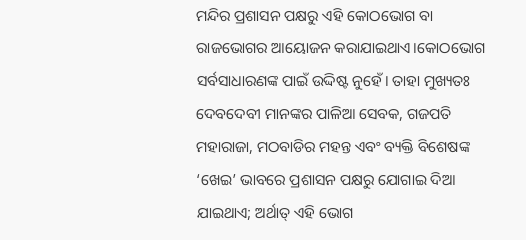ମନ୍ଦିର ପ୍ରଶାସନ ପକ୍ଷରୁ ଏହି କୋଠଭୋଗ ବା ରାଜଭୋଗର ଆୟୋଜନ କରାଯାଇଥାଏ।କୋଠଭୋଗ ସର୍ବସାଧାରଣଙ୍କ ପାଇଁ ଉଦ୍ଦିଷ୍ଟ ନୁହେଁ। ତାହା ମୁଖ୍ୟତଃ ଦେବଦେବୀ ମାନଙ୍କର ପାଳିଆ ସେବକ, ଗଜପତି ମହାରାଜା, ମଠବାଡିର ମହନ୍ତ ଏବଂ ବ୍ୟକ୍ତି ବିଶେଷଙ୍କ ‘ଖେଇ’ ଭାବରେ ପ୍ରଶାସନ ପକ୍ଷରୁ ଯୋଗାଇ ଦିଆ ଯାଇଥାଏ; ଅର୍ଥାତ୍ ଏହି ଭୋଗ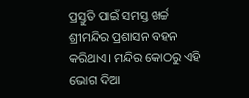ପ୍ରସ୍ତୁତି ପାଇଁ ସମସ୍ତ ଖର୍ଚ୍ଚ ଶ୍ରୀମନ୍ଦିର ପ୍ରଶାସନ ବହନ କରିଥାଏ। ମନ୍ଦିର କୋଠରୁ ଏହି ଭୋଗ ଦିଆ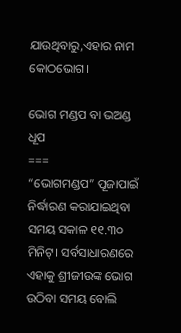ଯାଉଥିବାରୁ,ଏହାର ନାମ କୋଠଭୋଗ।

ଭୋଗ ମଣ୍ଡପ ବା ଭଅଣ୍ଡ ଧୂପ
===
“ଭୋଗମଣ୍ଡପ” ପୂଜାପାଇଁ ନିର୍ଦ୍ଧାରଣ କରାଯାଇଥିବା ସମୟ ସକାଳ ୧୧.୩୦ ମିନିଟ୍। ସର୍ବସାଧାରଣରେ ଏହାକୁ ଶ୍ରୀଜୀଉଙ୍କ ଭୋଗ ଉଠିବା ସମୟ ବୋଲି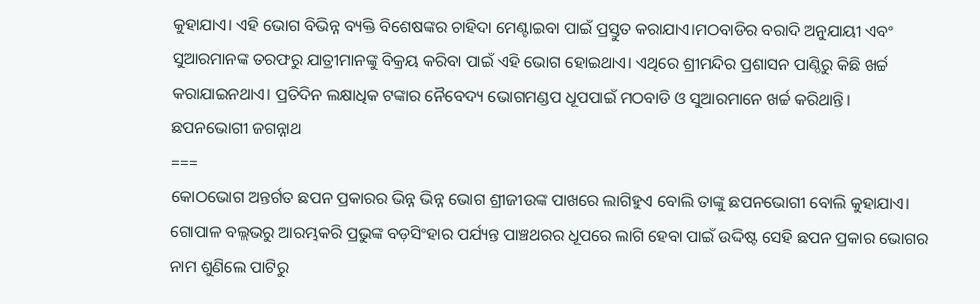କୁହାଯାଏ। ଏହି ଭୋଗ ବିଭିନ୍ନ ବ୍ୟକ୍ତି ବିଶେଷଙ୍କର ଚାହିଦା ମେଣ୍ଟାଇବା ପାଇଁ ପ୍ରସ୍ତୁତ କରାଯାଏ।ମଠବାଡିର ବରାଦି ଅନୁଯାୟୀ ଏବଂ ସୁଆରମାନଙ୍କ ତରଫରୁ ଯାତ୍ରୀମାନଙ୍କୁ ବିକ୍ରୟ କରିବା ପାଇଁ ଏହି ଭୋଗ ହୋଇଥାଏ। ଏଥିରେ ଶ୍ରୀମନ୍ଦିର ପ୍ରଶାସନ ପାଣ୍ଠିରୁ କିଛି ଖର୍ଚ୍ଚ କରାଯାଇନଥାଏ। ପ୍ରତିଦିନ ଲକ୍ଷାଧିକ ଟଙ୍କାର ନୈବେଦ୍ୟ ଭୋଗମଣ୍ଡପ ଧୂପପାଇଁ ମଠବାଡି ଓ ସୁଆରମାନେ ଖର୍ଚ୍ଚ କରିଥାନ୍ତି।
ଛପନଭୋଗୀ ଜଗନ୍ନାଥ
===
କୋଠଭୋଗ ଅନ୍ତର୍ଗତ ଛପନ ପ୍ରକାରର ଭିନ୍ନ ଭିନ୍ନ ଭୋଗ ଶ୍ରୀଜୀଉଙ୍କ ପାଖରେ ଲାଗିହୁଏ ବୋଲି ତାଙ୍କୁ ଛପନଭୋଗୀ ବୋଲି କୁହାଯାଏ। ଗୋପାଳ ବଲ୍ଲଭରୁ ଆରମ୍ଭକରି ପ୍ରଭୁଙ୍କ ବଡ଼ସିଂହାର ପର୍ଯ୍ୟନ୍ତ ପାଞ୍ଚଥରର ଧୂପରେ ଲାଗି ହେବା ପାଇଁ ଉଦ୍ଦିଷ୍ଟ ସେହି ଛପନ ପ୍ରକାର ଭୋଗର ନାମ ଶୁଣିଲେ ପାଟିରୁ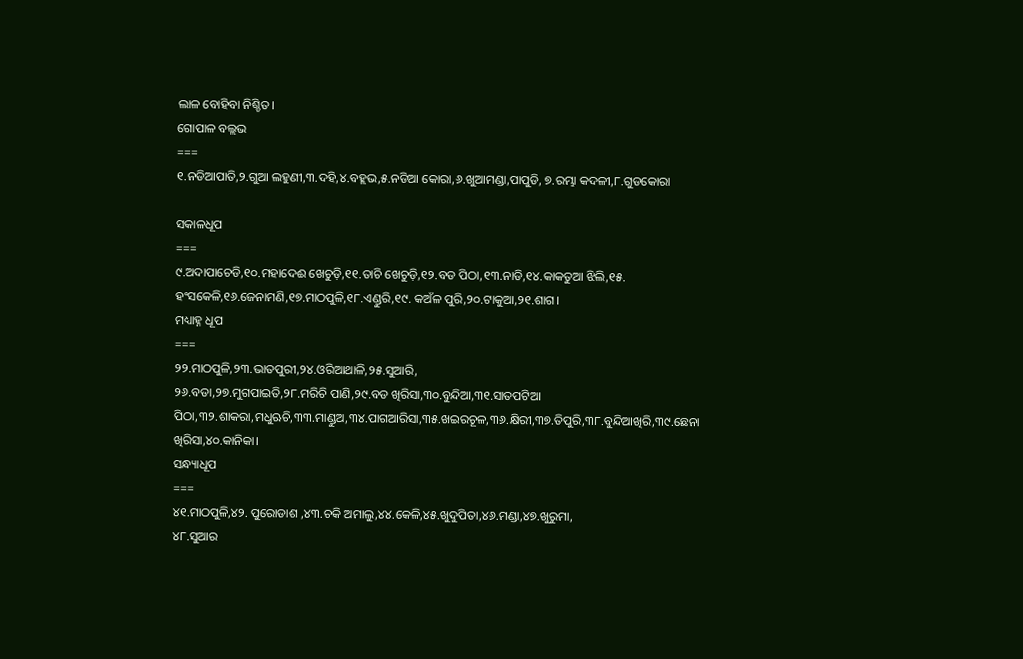ଲାଳ ବୋହିବା ନିଶ୍ଚିତ।
ଗୋପାଳ ବଲ୍ଲଭ
===
୧.ନଡିଆପାତି,୨.ଗୁଆ ଲହୁଣୀ,୩.ଦହି,୪.ବହ୍ଲଭ,୫.ନଡିଆ କୋରା,୬.ଖୁଆମଣ୍ଡା,ପାପୁଡି, ୭.ରମ୍ଭା କଦଳୀ,୮.ଗୁଡକୋରା

ସକାଳଧୂପ
===
୯.ଅଦାପାଚେଡି,୧୦.ମହାଦେଈ ଖେଚୁଡ଼ି,୧୧.ତାଚି ଖେଚୁଡ଼ି,୧୨.ବଡ ପିଠା,୧୩.ନାଡି,୧୪.କାକତୁଆ ଝିଲି,୧୫. ହଂସକେଳି,୧୬.ଜେନାମଣି,୧୭.ମାଠପୁଳି,୧୮.ଏଣ୍ଡୁରି,୧୯. କଅଁଳ ପୁରି,୨୦.ଟାକୁଆ,୨୧.ଶାଗ।
ମଧ୍ୟାହ୍ନ ଧୂପ
===
୨୨.ମାଠପୁଳି,୨୩.ଭାତପୁରୀ,୨୪.ଓରିଆଥାଳି,୨୫.ସୁଆରି,
୨୬.ବଡା,୨୭.ମୁଗପାଇତି,୨୮.ମରିଚି ପାଣି,୨୯.ବଡ ଖିରିସା,୩୦.ବୁନ୍ଦିଆ,୩୧.ସାତପଟିଆ ପିଠା,୩୨.ଶାକରା,ମଧୁଋଚି,୩୩.ମାଣ୍ଡୁଅ,୩୪.ପାଗଆରିସା,୩୫.ଖଇରଚୂଳ,୩୬.କ୍ଷିରୀ,୩୭.ତିପୁରି,୩୮.ବୁନ୍ଦିଆଖିରି,୩୯.ଛେନା ଖିରିସା,୪୦.କାନିକା।
ସନ୍ଧ୍ୟାଧୂପ
===
୪୧.ମାଠପୁଳି,୪୨. ପୁରୋଡାଶ ,୪୩.ଚକି ଅମାଲୁ,୪୪.କେଳି,୪୫.ଖୁଦୁପିତା,୪୬.ମଣ୍ଡା,୪୭.ଖୁରୁମା,
୪୮.ସୁଆର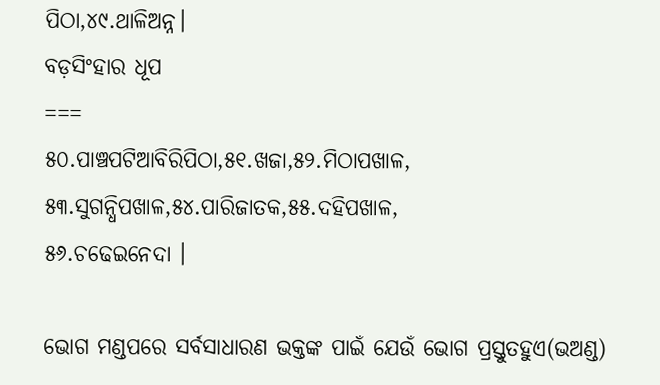ପିଠା,୪୯.ଥାଳିଅନ୍ନ।
ବଡ଼ସିଂହାର ଧୂପ
===
୫୦.ପାଞ୍ଚପଟିଆବିରିପିଠା,୫୧.ଖଜା,୫୨.ମିଠାପଖାଳ,
୫୩.ସୁଗନ୍ଧିପଖାଳ,୫୪.ପାରିଜାତକ,୫୫.ଦହିପଖାଳ,
୫୬.ଚଢେଇନେଦା ।

ଭୋଗ ମଣ୍ଡପରେ ସର୍ବସାଧାରଣ ଭକ୍ତଙ୍କ ପାଇଁ ଯେଉଁ ଭୋଗ ପ୍ରସ୍ତୁତହୁଏ(ଭଅଣ୍ଡ)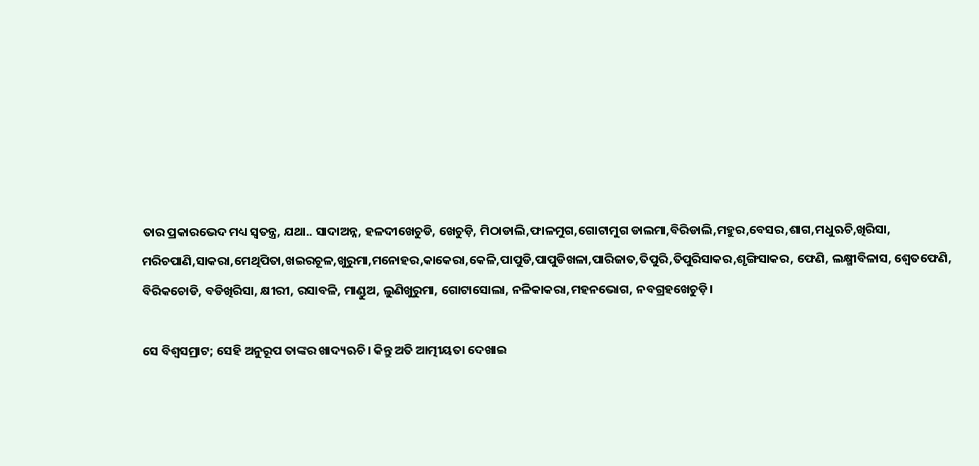ତାର ପ୍ରକାରଭେଦ ମଧ୍ୟ ସ୍ବତନ୍ତ୍ର, ଯଥା.. ସାଦାଅନ୍ନ, ହଳଦୀଖେଚୁଡି, ଖେଚୁଡ଼ି, ମିଠାଡାଲି,ଫାଳମୁଗ,ଗୋଟାମୁଗ ଡାଲମା,ବିରିଡାଲି,ମହୁର,ବେସର,ଶାଗ,ମଧୁଋଚି,ଖିରିସା, ମରିଚପାଣି,ସାକରା,ମେଥିପିତା,ଖଇରଚୂଳ,ଖୁରୁମା,ମନୋହର,କାକେରା,କେଳି,ପାପୁଡି,ପାପୁଡିଖଳା,ପାରିଜାତ,ତିପୁରି,ତିପୁରିସାକର,ଶୃଙ୍ଗିସାକର, ଫେଣି, ଲକ୍ଷ୍ମୀବିଳାସ, ଶ୍ବେତଫେଣି, ବିରିକଚୋଡି, ବଡିଖିରିସା, କ୍ଷୀରୀ, ରସାବଳି, ମାଣ୍ଡୁଅ, ଲୁଣିଖୁରୁମା, ଗୋଟାସୋଲା, ନଳିକାକରା,ମହନଭୋଗ, ନବଗ୍ରହଖେଚୁଡ଼ି।

ସେ ବିଶ୍ବସମ୍ରାଟ; ସେହି ଅନୁରୂପ ତାଙ୍କର ଖାଦ୍ୟଋଚି। କିନ୍ତୁ ଅତି ଆତ୍ମୀୟତା ଦେଖାଇ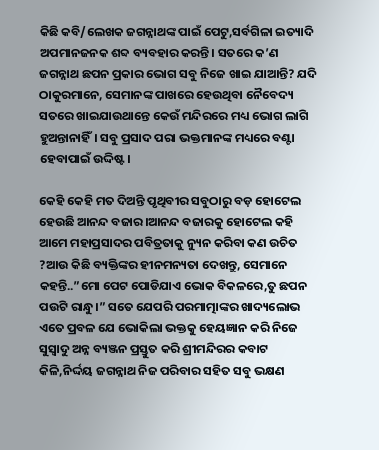କିଛି କବି/ଲେଖକ ଜଗନ୍ନାଥଙ୍କ ପାଇଁ ପେଟୁ,ସର୍ବଗିଳା ଇତ୍ୟାଦି ଅପମାନଜନକ ଶବ୍ଦ ବ୍ୟବହାର କରନ୍ତି। ସତରେ କ’ଣ ଜଗନ୍ନାଥ ଛପନ ପ୍ରକାର ଭୋଗ ସବୁ ନିଜେ ଖାଇ ଯାଆନ୍ତି? ଯଦି ଠାକୁରମାନେ, ସେମାନଙ୍କ ପାଖରେ ହେଉଥିବା ନୈବେଦ୍ୟ ସତରେ ଖାଇଯାଉଥାନ୍ତେ କେଉଁ ମନ୍ଦିରରେ ମଧ୍ୟ ଭୋଗ ଲାଗି ହୁଅନ୍ତାନାହିଁ। ସବୁ ପ୍ରସାଦ ପରା ଭକ୍ତମାନଙ୍କ ମଧ୍ୟରେ ବଣ୍ଟା ହେବାପାଇଁ ଉଦ୍ଦିଷ୍ଟ।

କେହି କେହି ମତ ଦିଅନ୍ତି ପୃଥିବୀର ସବୁଠାରୁ ବଡ଼ ହୋଟେଲ ହେଉଛି ଆନନ୍ଦ ବଜାର।ଆନନ୍ଦ ବଜାରକୁ ହୋଟେଲ କହି ଆମେ ମହାପ୍ରସାଦର ପବିତ୍ରତାକୁ ନ୍ୟୁନ କରିବା କଣ ଉଚିତ ?ଆଉ କିଛି ବ୍ୟକ୍ତିଙ୍କର ହୀନମନ୍ୟତା ଦେଖନ୍ତୁ, ସେମାନେ କହନ୍ତି..”ମୋ ପେଟ ପୋଡିଯାଏ ଭୋକ ବିକଳରେ,ତୁ ଛପନ ପଉଟି ରାନ୍ଧୁ।” ସତେ ଯେପରି ପରମାତ୍ମାଙ୍କର ଖାଦ୍ୟଲୋଭ ଏତେ ପ୍ରବଳ ଯେ ଭୋକିଲା ଭକ୍ତକୁ ହେୟଜ୍ଞାନ କରି ନିଜେ ସୁସ୍ବାଦୁ ଅନ୍ନ ବ୍ୟଞ୍ଜନ ପ୍ରସ୍ତୁତ କରି ଶ୍ରୀମନ୍ଦିରର କବାଟ କିଳି,ନିର୍ଦ୍ଦୟ ଜଗନ୍ନାଥ ନିଜ ପରିବାର ସହିତ ସବୁ ଭକ୍ଷଣ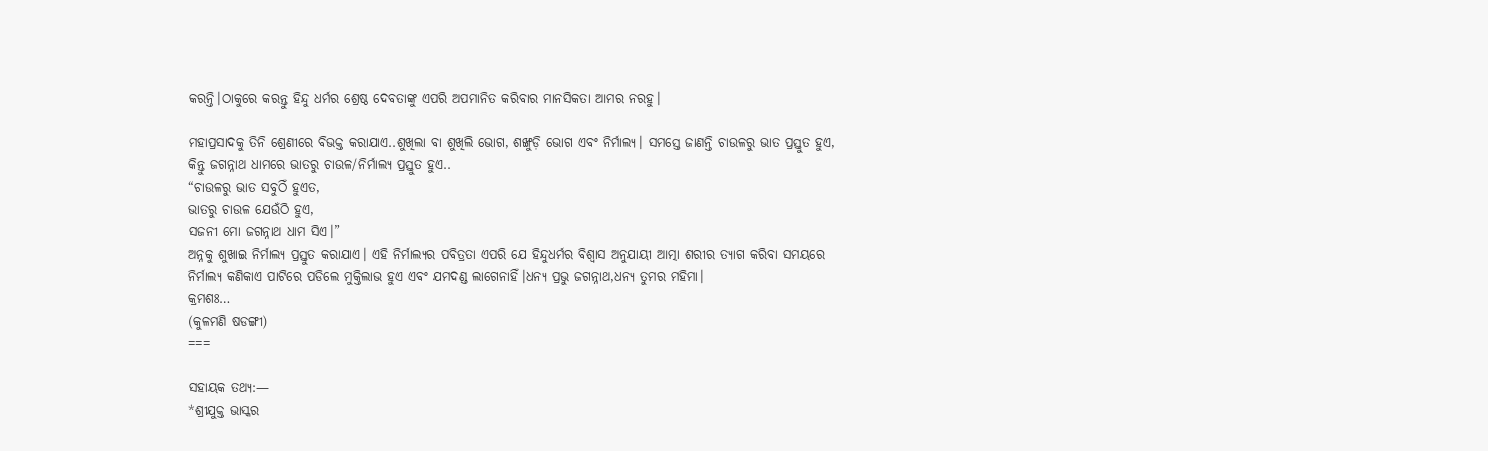କରନ୍ତି।ଠାକୁରେ କରନ୍ତୁ ହିନ୍ଦୁ ଧର୍ମର ଶ୍ରେଷ୍ଠ ଦେବତାଙ୍କୁ ଏପରି ଅପମାନିତ କରିବାର ମାନସିକତା ଆମର ନରହୁ।

ମହାପ୍ରସାଦକୁ ତିନି ଶ୍ରେଣୀରେ ବିଭକ୍ତ କରାଯାଏ..ଶୁଖିଲା ବା ଶୁଖିଲି ଭୋଗ, ଶଙ୍ଖୁଡ଼ି ଭୋଗ ଏବଂ ନିର୍ମାଲ୍ୟ। ସମସ୍ତେ ଜାଣନ୍ତି ଚାଉଳରୁ ଭାତ ପ୍ରସ୍ତୁତ ହୁଏ, କିନ୍ତୁ ଜଗନ୍ନାଥ ଧାମରେ ଭାତରୁ ଚାଉଳ/ନିର୍ମାଲ୍ୟ ପ୍ରସ୍ତୁତ ହୁଏ..
“ଚାଉଳରୁ ଭାତ ସବୁଠିଁ ହୁଏତ,
ଭାତରୁ ଚାଉଳ ଯେଉଁଠି ହୁଏ,
ସଜନୀ ମୋ ଜଗନ୍ନାଥ ଧାମ ସିଏ।”
ଅନ୍ନକୁ ଶୁଖାଇ ନିର୍ମାଲ୍ୟ ପ୍ରସ୍ତୁତ କରାଯାଏ। ଏହି ନିର୍ମାଲ୍ୟର ପବିତ୍ରତା ଏପରି ଯେ ହିନ୍ଦୁଧର୍ମର ବିଶ୍ବାସ ଅନୁଯାୟୀ ଆତ୍ମା ଶରୀର ତ୍ୟାଗ କରିବା ସମୟରେ ନିର୍ମାଲ୍ୟ କଣିକାଏ ପାଟିରେ ପଡିଲେ ମୁକ୍ତିଲାଭ ହୁଏ ଏବଂ ଯମଦଣ୍ଡ ଲାଗେନାହିଁ।ଧନ୍ୟ ପ୍ରଭୁ ଜଗନ୍ନାଥ,ଧନ୍ୟ ତୁମର ମହିମା।
କ୍ରମଶଃ…
(କୁଳମଣି ଷଡଙ୍ଗୀ)
===

ସହାୟକ ତଥ୍ୟ:—
*ଶ୍ରୀଯୁକ୍ତ ଭାସ୍କର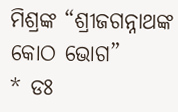ମିଶ୍ରଙ୍କ “ଶ୍ରୀଜଗନ୍ନାଥଙ୍କ କୋଠ ଭୋଗ”
* ଡଃ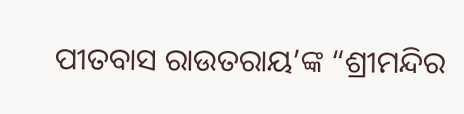ପୀତବାସ ରାଉତରାୟ’ଙ୍କ “ଶ୍ରୀମନ୍ଦିର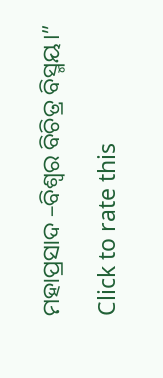ମହାପ୍ରସାଦ –ବିଶ୍ବର ବିଚିତ୍ର ବିସ୍ମୟ।”

Click to rate this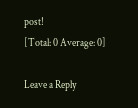post!
[Total: 0 Average: 0]

Leave a Reply